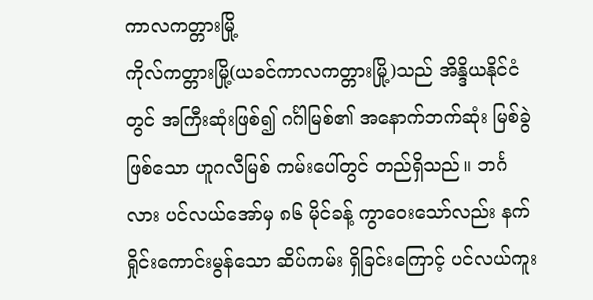ကာလကတ္တားမြို့
ကိုလ်ကတ္တားမြို့(ယခင်ကာလကတ္တားမြို့)သည် အိန္ဒိယနိုင်ငံတွင် အကြီးဆုံးဖြစ်၍ ဂင်္ဂါမြစ်၏ အနောက်ဘက်ဆုံး မြစ်ခွဲဖြစ်သော ဟူဂလီမြစ် ကမ်းပေါ်တွင် တည်ရှိသည်။ ဘင်္ဂလား ပင်လယ်အော်မှ ၈၆ မိုင်ခန့် ကွာဝေးသော်လည်း နက်ရှိုင်းကောင်းမွန်သော ဆိပ်ကမ်း ရှိခြင်းကြောင့် ပင်လယ်ကူး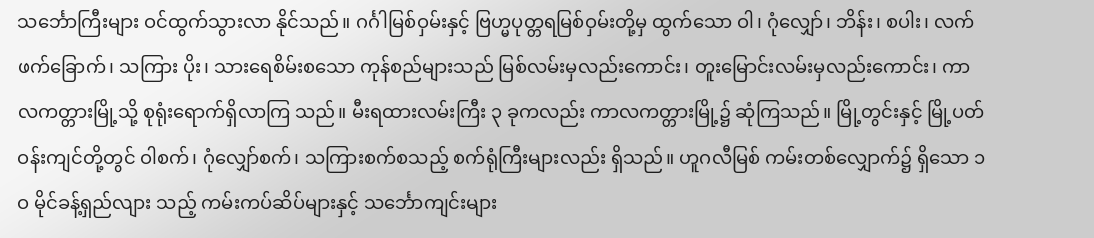သင်္ဘောကြီးများ ဝင်ထွက်သွားလာ နိုင်သည်။ ဂင်္ဂါမြစ်ဝှမ်းနှင့် ဗြဟ္မပုတ္တရမြစ်ဝှမ်းတို့မှ ထွက်သော ဝါ၊ ဂုံလျှော်၊ ဘိန်း၊ စပါး၊ လက်ဖက်ခြောက်၊ သကြား ပိုး၊ သားရေစိမ်းစသော ကုန်စည်များသည် မြစ်လမ်းမှလည်းကောင်း၊ တူးမြောင်းလမ်းမှလည်းကောင်း၊ ကာလကတ္တားမြို့သို့ စုရုံးရောက်ရှိလာကြ သည်။ မီးရထားလမ်းကြီး ၃ ခုကလည်း ကာလကတ္တားမြို့၌ ဆုံကြသည်။ မြို့တွင်းနှင့် မြို့ပတ်ဝန်းကျင်တို့တွင် ဝါစက်၊ ဂုံလျှော်စက်၊ သကြားစက်စသည့် စက်ရုံကြီးများလည်း ရှိသည်။ ဟူဂလီမြစ် ကမ်းတစ်လျှောက်၌ ရှိသော ၁ဝ မိုင်ခန့်ရှည်လျား သည့် ကမ်းကပ်ဆိပ်များနှင့် သင်္ဘောကျင်းများ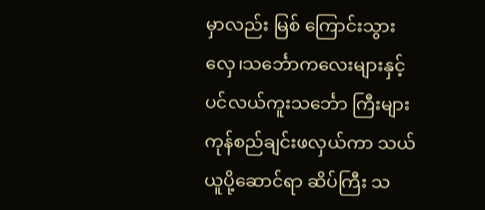မှာလည်း မြစ် ကြောင်းသွား လှေ၊သင်္ဘောကလေးများနှင့် ပင်လယ်ကူးသင်္ဘော ကြီးများ ကုန်စည်ချင်းဖလှယ်ကာ သယ်ယူပို့ဆောင်ရာ ဆိပ်ကြီး သ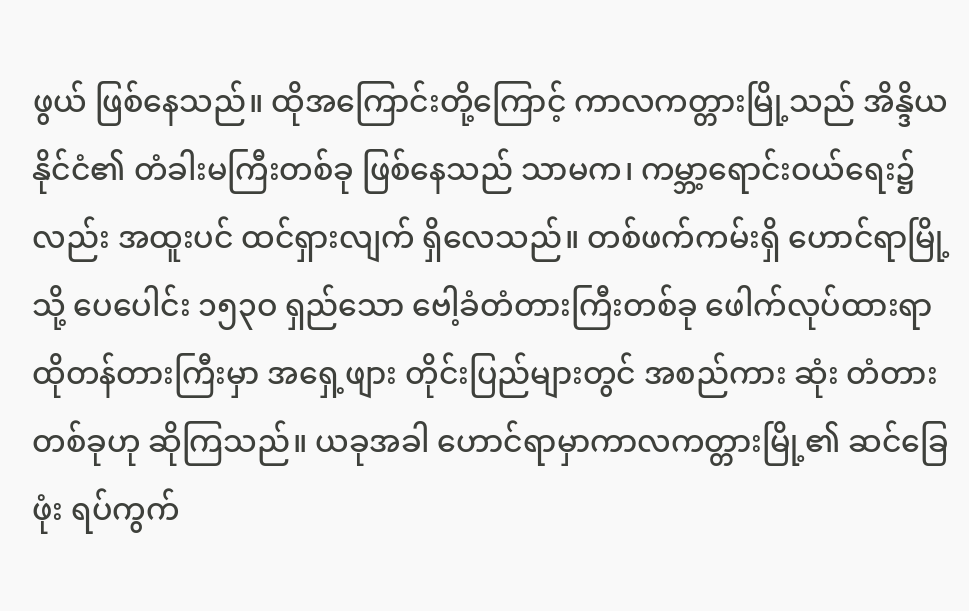ဖွယ် ဖြစ်နေသည်။ ထိုအကြောင်းတို့ကြောင့် ကာလကတ္တားမြို့သည် အိန္ဒိယနိုင်ငံ၏ တံခါးမကြီးတစ်ခု ဖြစ်နေသည် သာမက၊ ကမ္ဘာ့ရောင်းဝယ်ရေး၌လည်း အထူးပင် ထင်ရှားလျက် ရှိလေသည်။ တစ်ဖက်ကမ်းရှိ ဟောင်ရာမြို့သို့ ပေပေါင်း ၁၅၃ဝ ရှည်သော ဗေါ့ခံတံတားကြီးတစ်ခု ဖေါက်လုပ်ထားရာ ထိုတန်တားကြီးမှာ အရှေ့ဖျား တိုင်းပြည်များတွင် အစည်ကား ဆုံး တံတား တစ်ခုဟု ဆိုကြသည်။ ယခုအခါ ဟောင်ရာမှာကာလကတ္တားမြို့၏ ဆင်ခြေဖုံး ရပ်ကွက်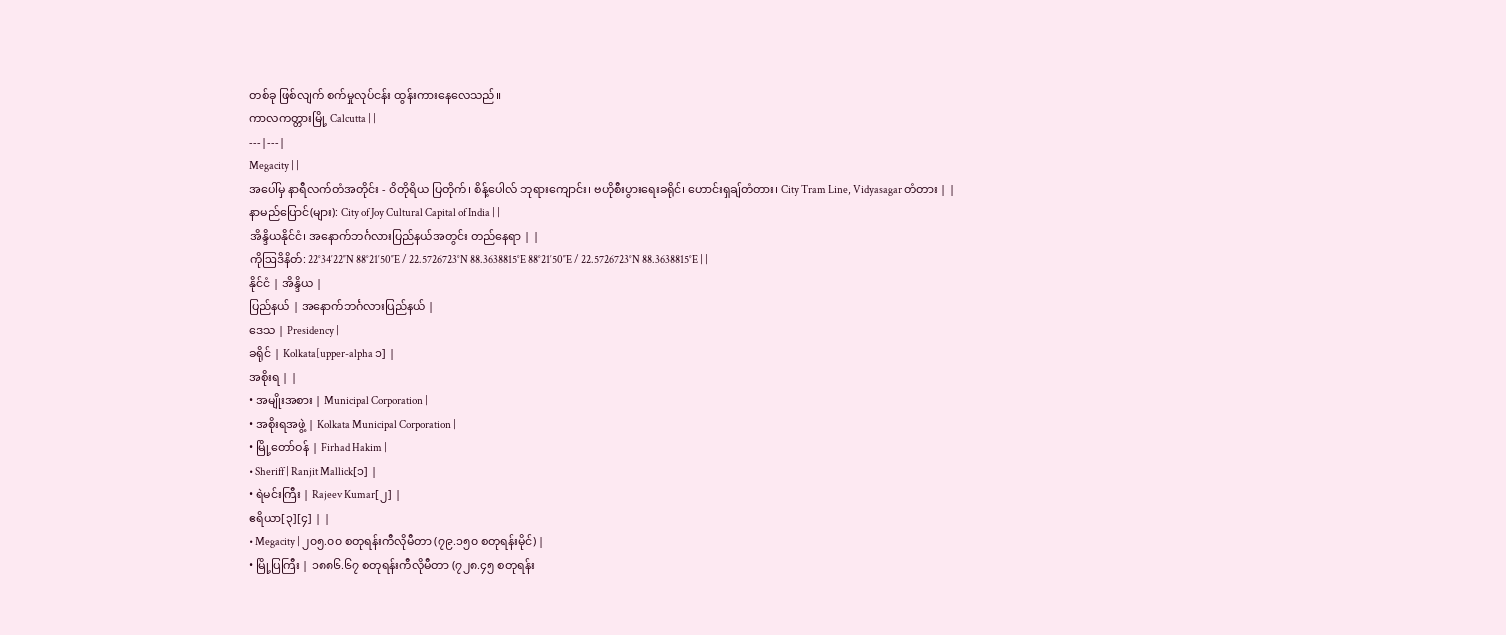တစ်ခု ဖြစ်လျက် စက်မှုလုပ်ငန်း ထွန်းကားနေလေသည်။
ကာလကတ္တားမြို့ Calcutta | |
---|---|
Megacity | |
အပေါ်မှ နာရီလက်တံအတိုင်း - ဝိတိုရိယ ပြတိုက်၊ စိန့်ပေါလ် ဘုရားကျောင်း၊ ဗဟိုစီးပွားရေးခရိုင်၊ ဟောင်းရှချ်တံတား၊ City Tram Line, Vidyasagar တံတား | |
နာမည်ပြောင်(များ): City of Joy Cultural Capital of India | |
အိန္ဒိယနိုင်ငံ၊ အနောက်ဘင်္ဂလားပြည်နယ်အတွင်း တည်နေရာ | |
ကိုဩဒိနိတ်: 22°34′22″N 88°21′50″E / 22.5726723°N 88.3638815°E 88°21′50″E / 22.5726723°N 88.3638815°E | |
နိုင်ငံ | အိန္ဒိယ |
ပြည်နယ် | အနောက်ဘင်္ဂလားပြည်နယ် |
ဒေသ | Presidency |
ခရိုင် | Kolkata[upper-alpha ၁] |
အစိုးရ | |
• အမျိုးအစား | Municipal Corporation |
• အစိုးရအဖွဲ့ | Kolkata Municipal Corporation |
• မြို့တော်ဝန် | Firhad Hakim |
• Sheriff | Ranjit Mallick[၁] |
• ရဲမင်းကြီး | Rajeev Kumar[၂] |
ဧရိယာ[၃][၄] | |
• Megacity | ၂၀၅.၀၀ စတုရန်းကီလိုမီတာ (၇၉.၁၅၀ စတုရန်းမိုင်) |
• မြို့ပြကြီး | ၁၈၈၆.၆၇ စတုရန်းကီလိုမီတာ (၇၂၈.၄၅ စတုရန်း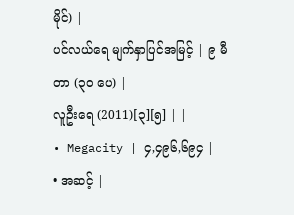မိုင်) |
ပင်လယ်ရေ မျက်နှာပြင်အမြင့် | ၉ မီတာ (၃၀ ပေ) |
လူဦးရေ (2011)[၃][၅] | |
• Megacity | ၄,၄၉၆,၆၉၄ |
• အဆင့် |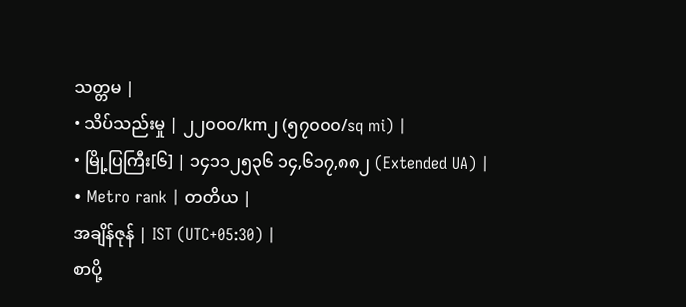သတ္တမ |
• သိပ်သည်းမှု | ၂၂၀၀၀/km၂ (၅၇၀၀၀/sq mi) |
• မြို့ပြကြီး[၆] | ၁၄၁၁၂၅၃၆ ၁၄,၆၁၇,၈၈၂ (Extended UA) |
• Metro rank | တတိယ |
အချိန်ဇုန် | IST (UTC+05:30) |
စာပို့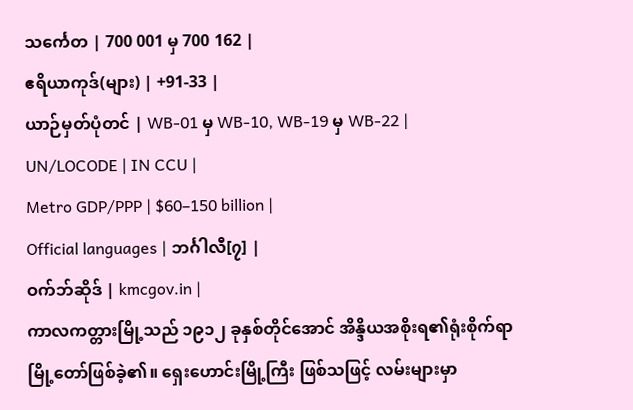သင်္ကေတ | 700 001 မှ 700 162 |
ဧရိယာကုဒ်(များ) | +91-33 |
ယာဉ်မှတ်ပုံတင် | WB-01 မှ WB-10, WB-19 မှ WB-22 |
UN/LOCODE | IN CCU |
Metro GDP/PPP | $60–150 billion |
Official languages | ဘင်္ဂါလီ[၇] |
ဝက်ဘ်ဆိုဒ် | kmcgov.in |
ကာလကတ္တားမြို့သည် ၁၉၁၂ ခုနှစ်တိုင်အောင် အိန္ဒိယအစိုးရ၏ရုံးစိုက်ရာ မြို့တော်ဖြစ်ခဲ့၏။ ရှေးဟောင်းမြို့ကြီး ဖြစ်သဖြင့် လမ်းများမှာ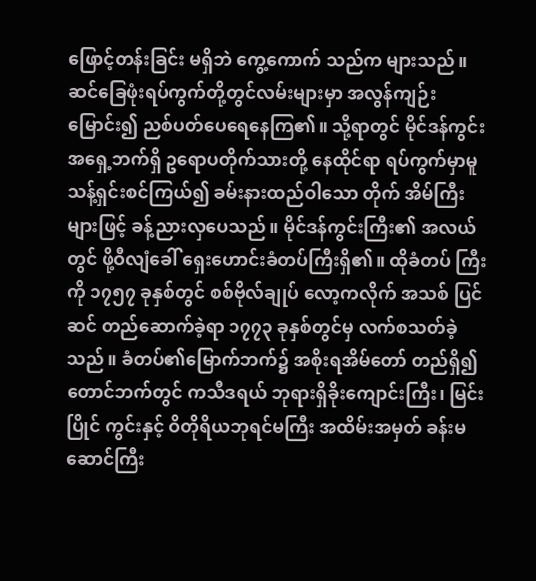ဖြောင့်တန်းခြင်း မရှိဘဲ ကွေ့ကောက် သည်က များသည်။ ဆင်ခြေဖုံးရပ်ကွက်တို့တွင်လမ်းများမှာ အလွန်ကျဉ်းမြောင်း၍ ညစ်ပတ်ပေရေနေကြ၏။ သို့ရာတွင် မိုင်ဒန်ကွင်း အရှေ့ဘက်ရှိ ဥရောပတိုက်သားတို့ နေထိုင်ရာ ရပ်ကွက်မှာမူ သန့်ရှင်းစင်ကြယ်၍ ခမ်းနားထည်ဝါသော တိုက် အိမ်ကြီးများဖြင့် ခန့်ညားလှပေသည်။ မိုင်ဒန်ကွင်းကြီး၏ အလယ်တွင် ဖို့ဝီလျံခေါ် ရှေးဟောင်းခံတပ်ကြီးရှိ၏။ ထိုခံတပ် ကြီးကို ၁၇၅၇ ခုနှစ်တွင် စစ်ဗိုလ်ချုပ် လော့ကလိုက် အသစ် ပြင်ဆင် တည်ဆောက်ခဲ့ရာ ၁၇၇၃ ခုနှစ်တွင်မှ လက်စသတ်ခဲ့ သည်။ ခံတပ်၏မြောက်ဘက်၌ အစိုးရအိမ်တော် တည်ရှိ၍ တောင်ဘက်တွင် ကသီဒရယ် ဘုရားရှိခိုးကျောင်းကြီး၊ မြင်းပြိုင် ကွင်းနှင့် ဝိတိုရိယဘုရင်မကြီး အထိမ်းအမှတ် ခန်းမဆောင်ကြီး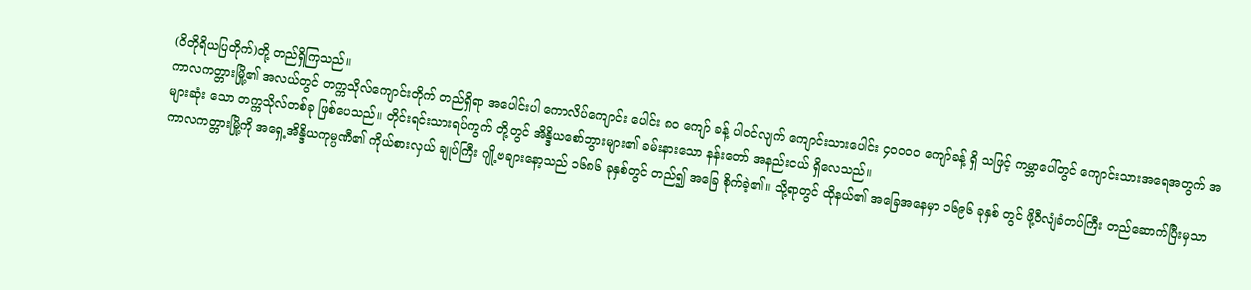(ဝိတိုရိယပြတိုက်)တို့ တည်ရှိကြသည်။
ကာလကတ္တားမြို့၏ အလယ်တွင် တက္ကသိုလ်ကျောင်းတိုက် တည်ရှိရာ အပေါင်းပါ ကောလိပ်ကျောင်း ပေါင်း ၈ဝ ကျော် ခန့် ပါဝင်လျက် ကျောင်းသားပေါင်း ၄ဝဝဝဝ ကျော်ခန့် ရှိ သဖြင့် ကမ္ဘာပေါ်တွင် ကျောင်းသားအရေအတွက် အများဆုံး သော တက္ကသိုလ်တစ်ခု ဖြစ်ပေသည်။ တိုင်းရင်းသားရပ်ကွက် တို့တွင် အိန္ဒိယစော်ဘွားများ၏ ခမ်းနားသော နန်းတော် အနည်းငယ် ရှိလေသည်။
ကာလကတ္တားမြို့ကို အရှေ့အိန္ဒိယကုမ္ပဏီ၏ ကိုယ်စားလှယ် ချုပ်ကြီး ဂျို့ဗချားနော့သည် ၁၆၈၆ ခုနှစ်တွင် တည်၍ အခြေ စိုက်ခဲ့၏။ သို့ရာတွင် ထိုနယ်၏ အခြေအနေမှာ ၁၆၉၆ ခုနှစ် တွင် ဖို့ဝီလျံခံတပ်ကြီး တည်ဆောက်ပြီးမှသာ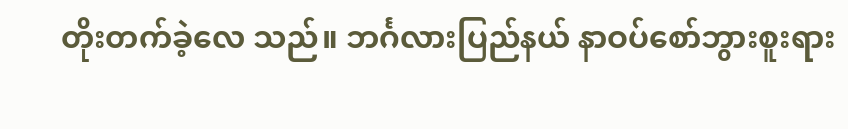တိုးတက်ခဲ့လေ သည်။ ဘင်္ဂလားပြည်နယ် နာဝပ်စော်ဘွားစူးရား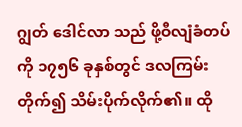ဂျွတ် ဒေါင်လာ သည် ဖို့ဝီလျံခံတပ်ကို ၁၇၅၆ ခုနှစ်တွင် ဒလကြမ်းတိုက်၍ သိမ်းပိုက်လိုက်၏။ ထို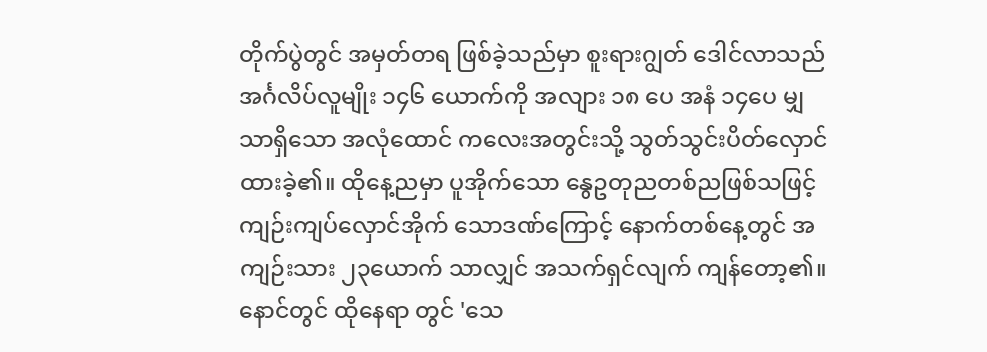တိုက်ပွဲတွင် အမှတ်တရ ဖြစ်ခဲ့သည်မှာ စူးရားဂျွတ် ဒေါင်လာသည် အင်္ဂလိပ်လူမျိုး ၁၄၆ ယောက်ကို အလျား ၁၈ ပေ အနံ ၁၄ပေ မျှသာရှိသော အလုံထောင် ကလေးအတွင်းသို့ သွတ်သွင်းပိတ်လှောင်ထားခဲ့၏။ ထိုနေ့ညမှာ ပူအိုက်သော နွေဥတုညတစ်ညဖြစ်သဖြင့် ကျဉ်းကျပ်လှောင်အိုက် သောဒဏ်ကြောင့် နောက်တစ်နေ့တွင် အကျဉ်းသား ၂၃ယောက် သာလျှင် အသက်ရှင်လျက် ကျန်တော့၏။ နောင်တွင် ထိုနေရာ တွင် 'သေ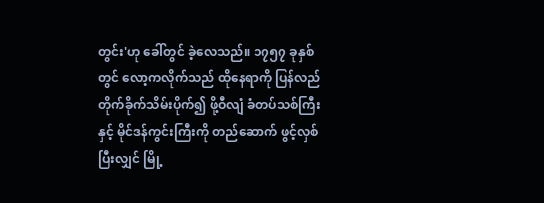တွင်း'ဟု ခေါ်တွင် ခဲ့လေသည်။ ၁၇၅၇ ခုနှစ်တွင် လော့ကလိုက်သည် ထိုနေရာကို ပြန်လည်တိုက်ခိုက်သိမ်းပိုက်၍ ဖို့ဝီလျံ ခံတပ်သစ်ကြီးနှင့် မိုင်ဒန်ကွင်းကြီးကို တည်ဆောက် ဖွင့်လှစ်ပြီးလျှင် မြို့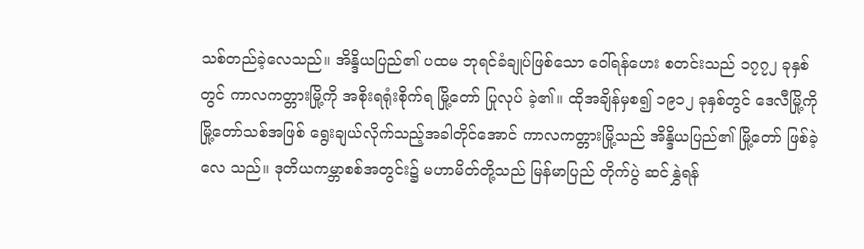သစ်တည်ခဲ့လေသည်။ အိန္ဒိယပြည်၏ ပထမ ဘုရင်ခံချုပ်ဖြစ်သော ဝေါ်ရန်ဟေး စတင်းသည် ၁၇၇၂ ခုနှစ် တွင် ကာလကတ္တားမြို့ကို အစိုးရရုံးစိုက်ရ မြို့တော် ပြုလုပ် ခဲ့၏။ ထိုအချိန်မှစ၍ ၁၉၁၂ ခုနှစ်တွင် ဒေလီမြို့ကို မြို့တော်သစ်အဖြစ် ရွေးချယ်လိုက်သည့်အခါတိုင်အောင် ကာလကတ္တားမြို့သည် အိန္ဒိယပြည်၏ မြို့တော် ဖြစ်ခဲ့လေ သည်။ ဒုတိယကမ္ဘာစစ်အတွင်း၌ မဟာမိတ်တို့သည် မြန်မာပြည် တိုက်ပွဲ ဆင်နွှဲရန်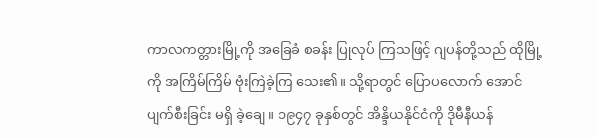ကာလကတ္တားမြို့ကို အခြေခံ စခန်း ပြုလုပ် ကြသဖြင့် ဂျပန်တို့သည် ထိုမြို့ကို အကြိမ်ကြိမ် ဗုံးကြဲခဲ့ကြ သေး၏။ သို့ရာတွင် ပြောပလောက် အောင် ပျက်စီးခြင်း မရှိ ခဲ့ချေ။ ၁၉၄၇ ခုနှစ်တွင် အိန္ဒိယနိုင်ငံကို ဒိုမီနီယန်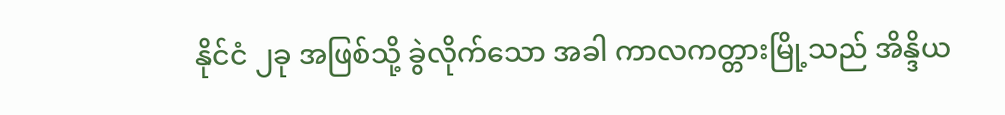နိုင်ငံ ၂ခု အဖြစ်သို့ ခွဲလိုက်သော အခါ ကာလကတ္တားမြို့သည် အိန္ဒိယ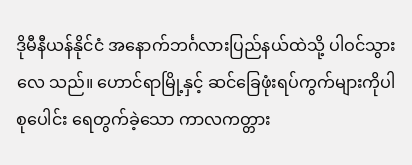ဒိုမီနီယန်နိုင်ငံ အနောက်ဘင်္ဂလားပြည်နယ်ထဲသို့ ပါဝင်သွားလေ သည်။ ဟောင်ရာမြို့နှင့် ဆင်ခြေဖုံးရပ်ကွက်များကိုပါ စုပေါင်း ရေတွက်ခဲ့သော ကာလကတ္တား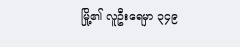မြို့၏ လူဦးရေမှာ ၃၄၉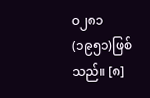ဝ၂၈၁ (၁၉၅၁)ဖြစ်သည်။ [၈]